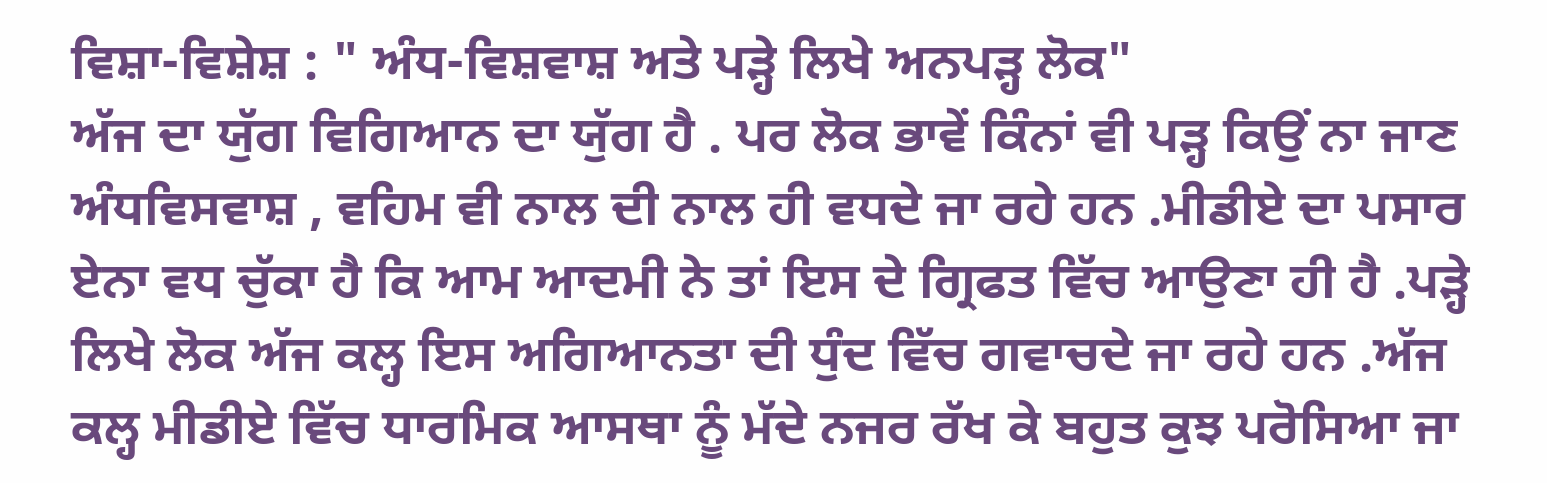ਵਿਸ਼ਾ-ਵਿਸ਼ੇਸ਼ : " ਅੰਧ-ਵਿਸ਼ਵਾਸ਼ ਅਤੇ ਪੜ੍ਹੇ ਲਿਖੇ ਅਨਪੜ੍ਹ ਲੋਕ"
ਅੱਜ ਦਾ ਯੁੱਗ ਵਿਗਿਆਨ ਦਾ ਯੁੱਗ ਹੈ . ਪਰ ਲੋਕ ਭਾਵੇਂ ਕਿੰਨਾਂ ਵੀ ਪੜ੍ਹ ਕਿਉਂ ਨਾ ਜਾਣ ਅੰਧਵਿਸਵਾਸ਼ , ਵਹਿਮ ਵੀ ਨਾਲ ਦੀ ਨਾਲ ਹੀ ਵਧਦੇ ਜਾ ਰਹੇ ਹਨ .ਮੀਡੀਏ ਦਾ ਪਸਾਰ ਏਨਾ ਵਧ ਚੁੱਕਾ ਹੈ ਕਿ ਆਮ ਆਦਮੀ ਨੇ ਤਾਂ ਇਸ ਦੇ ਗ੍ਰਿਫਤ ਵਿੱਚ ਆਉਣਾ ਹੀ ਹੈ .ਪੜ੍ਹੇ ਲਿਖੇ ਲੋਕ ਅੱਜ ਕਲ੍ਹ ਇਸ ਅਗਿਆਨਤਾ ਦੀ ਧੁੰਦ ਵਿੱਚ ਗਵਾਚਦੇ ਜਾ ਰਹੇ ਹਨ .ਅੱਜ ਕਲ੍ਹ ਮੀਡੀਏ ਵਿੱਚ ਧਾਰਮਿਕ ਆਸਥਾ ਨੂੰ ਮੱਦੇ ਨਜਰ ਰੱਖ ਕੇ ਬਹੁਤ ਕੁਝ ਪਰੋਸਿਆ ਜਾ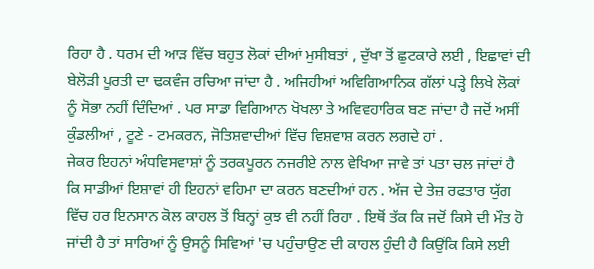ਰਿਹਾ ਹੈ . ਧਰਮ ਦੀ ਆੜ ਵਿੱਚ ਬਹੁਤ ਲੋਕਾਂ ਦੀਆਂ ਮੁਸੀਬਤਾਂ , ਦੁੱਖਾ ਤੋਂ ਛੁਟਕਾਰੇ ਲਈ , ਇਛਾਵਾਂ ਦੀ ਬੇਲੋੜੀ ਪੂਰਤੀ ਦਾ ਢਕਵੰਜ ਰਚਿਆ ਜਾਂਦਾ ਹੈ . ਅਜਿਹੀਆਂ ਅਵਿਗਿਆਨਿਕ ਗੱਲਾਂ ਪੜ੍ਹੇ ਲਿਖੇ ਲੋਕਾਂ ਨੂੰ ਸੋਭਾ ਨਹੀਂ ਦਿੰਦਿਆਂ . ਪਰ ਸਾਡਾ ਵਿਗਿਆਨ ਖੋਖਲਾ ਤੇ ਅਵਿਵਹਾਰਿਕ ਬਣ ਜਾਂਦਾ ਹੈ ਜਦੋਂ ਅਸੀਂ ਕੁੰਡਲੀਆਂ , ਟੂਣੇ - ਟਮਕਰਨ, ਜੋਤਿਸ਼ਵਾਦੀਆਂ ਵਿੱਚ ਵਿਸ਼ਵਾਸ਼ ਕਰਨ ਲਗਦੇ ਹਾਂ .
ਜੇਕਰ ਇਹਨਾਂ ਅੰਧਵਿਸਵਾਸ਼ਾਂ ਨੂੰ ਤਰਕਪੂਰਨ ਨਜਰੀਏ ਨਾਲ ਵੇਖਿਆ ਜਾਵੇ ਤਾਂ ਪਤਾ ਚਲ ਜਾਂਦਾਂ ਹੈ ਕਿ ਸਾਡੀਆਂ ਇਸ਼ਾਵਾਂ ਹੀ ਇਹਨਾਂ ਵਹਿਮਾ ਦਾ ਕਰਨ ਬਣਦੀਆਂ ਹਨ . ਅੱਜ ਦੇ ਤੇਜ਼ ਰਫਤਾਰ ਯੁੱਗ ਵਿੱਚ ਹਰ ਇਨਸਾਨ ਕੋਲ ਕਾਹਲ ਤੋਂ ਬਿਨ੍ਹਾਂ ਕੁਝ ਵੀ ਨਹੀਂ ਰਿਹਾ . ਇਥੋਂ ਤੱਕ ਕਿ ਜਦੋਂ ਕਿਸੇ ਦੀ ਮੌਤ ਹੋ ਜਾਂਦੀ ਹੈ ਤਾਂ ਸਾਰਿਆਂ ਨੂੰ ਉਸਨੂੰ ਸਿਵਿਆਂ 'ਚ ਪਹੁੰਚਾਉਣ ਦੀ ਕਾਹਲ ਹੁੰਦੀ ਹੈ ਕਿਉਂਕਿ ਕਿਸੇ ਲਈ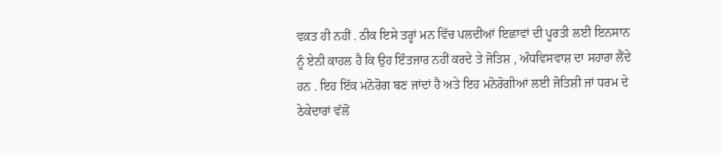ਵਕ਼ਤ ਹੀ ਨਹੀਂ . ਠੀਕ ਇਸੇ ਤਰ੍ਹਾਂ ਮਨ ਵਿੱਚ ਪਲਦੀਆਂ ਇਛਾਵਾਂ ਦੀ ਪੂਰਤੀ ਲਈ ਇਨਸਾਨ ਨੂੰ ਏਨੀ ਕਾਹਲ ਹੈ ਕਿ ਉਹ ਇੰਤਜਾਰ ਨਹੀਂ ਕਰਦੇ ਤੇ ਜੋਤਿਸ਼ , ਅੰਧਵਿਸਵਾਸ਼ ਦਾ ਸਹਾਰਾ ਲੈਂਦੇ ਹਨ . ਇਹ ਇੱਕ ਮਨੋਰੋਗ ਬਣ ਜਾਂਦਾਂ ਹੈ ਅਤੇ ਇਹ ਮਨੋਰੋਗੀਆਂ ਲਈ ਜੋਤਿਸ਼ੀ ਜਾਂ ਧਰਮ ਦੇ ਠੇਕੇਦਾਰਾਂ ਵੱਲੋਂ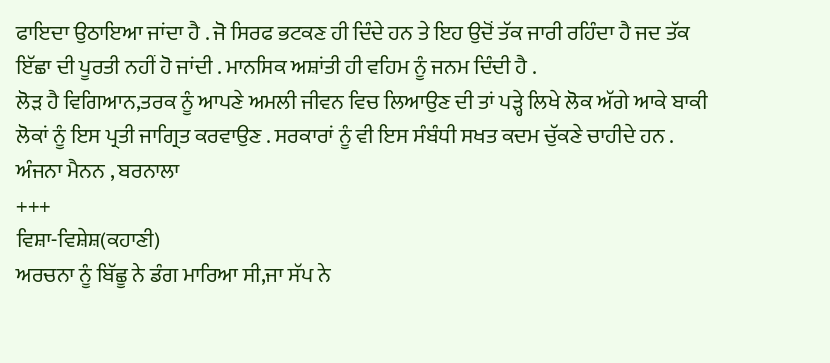ਫਾਇਦਾ ਉਠਾਇਆ ਜਾਂਦਾ ਹੈ . ਜੋ ਸਿਰਫ ਭਟਕਣ ਹੀ ਦਿੰਦੇ ਹਨ ਤੇ ਇਹ ਉਦੋਂ ਤੱਕ ਜਾਰੀ ਰਹਿੰਦਾ ਹੈ ਜਦ ਤੱਕ ਇੱਛਾ ਦੀ ਪੂਰਤੀ ਨਹੀਂ ਹੋ ਜਾਂਦੀ . ਮਾਨਸਿਕ ਅਸ਼ਾਂਤੀ ਹੀ ਵਹਿਮ ਨੂੰ ਜਨਮ ਦਿੰਦੀ ਹੈ .
ਲੋੜ ਹੈ ਵਿਗਿਆਨ,ਤਰਕ ਨੂੰ ਆਪਣੇ ਅਮਲੀ ਜੀਵਨ ਵਿਚ ਲਿਆਉਣ ਦੀ ਤਾਂ ਪੜ੍ਹੇ ਲਿਖੇ ਲੋਕ ਅੱਗੇ ਆਕੇ ਬਾਕੀ ਲੋਕਾਂ ਨੂੰ ਇਸ ਪ੍ਰਤੀ ਜਾਗ੍ਰਿਤ ਕਰਵਾਉਣ . ਸਰਕਾਰਾਂ ਨੂੰ ਵੀ ਇਸ ਸੰਬੰਧੀ ਸਖਤ ਕਦਮ ਚੁੱਕਣੇ ਚਾਹੀਦੇ ਹਨ .
ਅੰਜਨਾ ਮੈਨਨ , ਬਰਨਾਲਾ
+++
ਵਿਸ਼ਾ-ਵਿਸ਼ੇਸ਼(ਕਹਾਣੀ)
ਅਰਚਨਾ ਨੂੰ ਬਿੱਛੂ ਨੇ ਡੰਗ ਮਾਰਿਆ ਸੀ,ਜਾ ਸੱਪ ਨੇ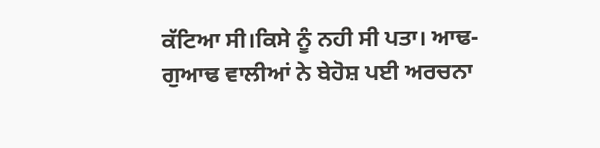ਕੱਟਿਆ ਸੀ।ਕਿਸੇ ਨੂੰ ਨਹੀ ਸੀ ਪਤਾ। ਆਢ-ਗੁਆਢ ਵਾਲੀਆਂ ਨੇ ਬੇਹੋਸ਼ ਪਈ ਅਰਚਨਾ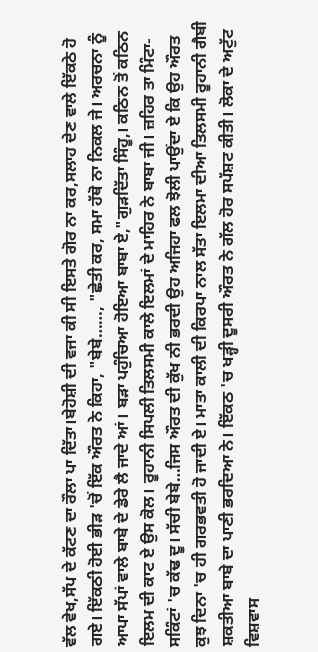ਵੱਲ ਵੇਖ,ਸੱਪ ਦੇ ਕੱਟਣ ਦਾ ਰੌਲਾ ਪਾ ਦਿੱਤਾ।ਬੇਹੋਸ਼ੀ ਦੀ ਵਜਾ ਕੀ ਸੀ ਇਸਤੇ ਗੋਰ ਨਾ ਕਰ,ਸਲਾਹ ਦੇਣ ਵਾਲੇ ਇੱਕਠੇ ਹੋ ਗਏ। ਇੱਕਠੀ ਹੋਈ ਭੀੜ 'ਚੋਂ ਇੱਕ ਔਰਤ ਨੇ ਕਿਹਾ, "ਬੇਬੇ……, "ਛੇਤੀ ਕਰ, ਸਮਾ ਹੱਥੋ ਨਾ ਨਿਕਲ ਜੇ। ਅਰਚਨਾ ਨੂੰ ਆਪਾ ਸੱਪਾਂ ਵਾਲੇ ਬਾਬੇ ਦੇ ਡੇਰੇ ਲੈ ਜਾਦੇ ਆਂ। ਬੜਾ ਪਹੁੰਚਿਆ ਹੋਇਆ ਬਾਬਾ ਏ,"ਗੁੜਦਿੱਤਾ ਸਿੰਹੂ,। ਕਠਿਨ ਤੋਂ ਕਠਿਨ ਇਲਮ ਦੀ ਕਾਟ ਏ ਉਸ ਕੋਲ। ਰੂਹਾਨੀ ਸਿਪਲੀ ਤਿਲਸਮੀ ਕਾਲੇ ਇਲਮਾਂ ਦੇ ਮਾਹਿਰ ਨੇ ਬਾਬਾ ਜੀ। ਜ਼ਹਿਰ ਤਾ ਮਿੰਟਾ-ਸਕਿੰਟਾਂ 'ਚ ਕੱਢ ਦੂ। ਸੱਚੀ ਬੇਬੇ…ਜਿਸ ਔਰਤ ਦੀ ਕੁੱਖ ਨੀ ਭਰਦੀ ਉਹ ਅਜਿਹਾ ਫਲ ਝੋਲੀ ਪਾਉਂਦਾ ਏ ਕਿ ਉਹ ਔਰਤ ਕੁਝ ਦਿਨਾ 'ਚ ਹੀ ਗਰਭਵਤੀ ਹੋ ਜਾਦੀ ਏ। ਮਾਤਾ ਕਾਲੀ ਦੀ ਕਿਰਪਾ ਨਾਲ ਸੱਤਾ ਇਲਮਾ ਦੀਆ ਤਿਲਸਮੀ ਰੂਹਾਨੀ ਗੈਬੀ ਸ਼ਕਤੀਆ ਬਾਬੇ ਦਾ ਪਾਣੀ ਭਰਦਿਆ ਨੇ। ਇੱਕਠ 'ਚ ਖੜ੍ਹੀ ਦੂਸਰੀ ਔਰਤ ਨੇ ਗੱਲ ਹੋਰ ਸਪੱਸ਼ਟ ਕੀਤੀ। ਲੋਕਾ ਦੇ ਅਟੁੱਟ ਵਿਸ਼ਵਾਸ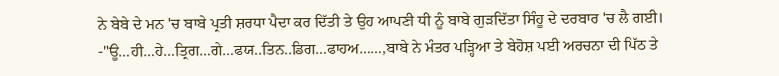ਨੇ ਬੇਬੇ ਦੇ ਮਨ 'ਚ ਬਾਬੇ ਪ੍ਰਤੀ ਸ਼ਰਧਾ ਪੈਦਾ ਕਰ ਦਿੱਤੀ ਤੇ ਉਹ ਆਪਣੀ ਧੀ ਨੂੰ ਬਾਬੇ ਗੁੜਦਿੱਤਾ ਸਿੰਹੂ ਦੇ ਦਰਬਾਰ 'ਚ ਲੈ ਗਈ।
-"ਊ…ਹੀ…ਹੇ…ਤ੍ਰਿਗ…ਗੇ…ਫਯ..ਤਿਨ..ਡਿਗ…ਫਾਹਅ……,ਬਾਬੇ ਨੇ ਮੰਤਰ ਪੜ੍ਹਿਆ ਤੇ ਬੇਹੋਸ਼ ਪਈ ਅਰਚਨਾ ਦੀ ਪਿੱਠ ਤੇ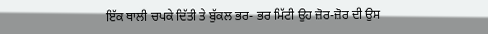ਇੱਕ ਥਾਲੀ ਚਪਕੇ ਦਿੱਤੀ ਤੇ ਬੁੱਕਲ ਭਰ- ਭਰ ਮਿੱਟੀ ਉਹ ਜ਼ੋਰ-ਜ਼ੋਰ ਦੀ ਉਸ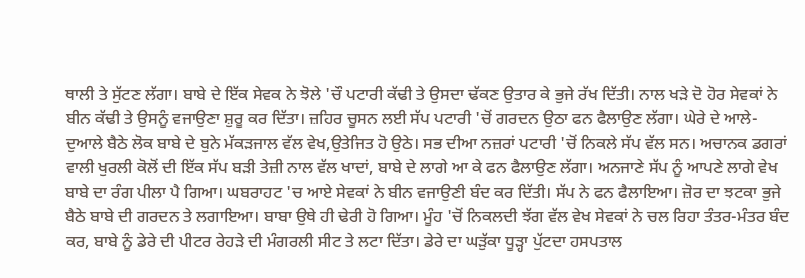ਥਾਲੀ ਤੇ ਸੁੱਟਣ ਲੱਗਾ। ਬਾਬੇ ਦੇ ਇੱਕ ਸੇਵਕ ਨੇ ਝੋਲੇ 'ਚੌ ਪਟਾਰੀ ਕੱਢੀ ਤੇ ਉਸਦਾ ਢੱਕਣ ਉਤਾਰ ਕੇ ਭੁਜੇ ਰੱਖ ਦਿੱਤੀ। ਨਾਲ ਖੜੇ ਦੋ ਹੋਰ ਸੇਵਕਾਂ ਨੇ ਬੀਨ ਕੱਢੀ ਤੇ ਉਸਨੂੰ ਵਜਾਉਣਾ ਸ਼ੁਰੂ ਕਰ ਦਿੱਤਾ। ਜ਼ਹਿਰ ਚੂਸਨ ਲਈ ਸੱਪ ਪਟਾਰੀ 'ਚੋਂ ਗਰਦਨ ਉਠਾ ਫਨ ਫੈਲਾਉਣ ਲੱਗਾ। ਘੇਰੇ ਦੇ ਆਲੇ-ਦੁਆਲੇ ਬੈਠੇ ਲੋਕ ਬਾਬੇ ਦੇ ਬੁਨੇ ਮੱਕੜਜਾਲ ਵੱਲ ਵੇਖ,ਉਤੇਜਿਤ ਹੋ ਉਠੇ। ਸਭ ਦੀਆ ਨਜ਼ਰਾਂ ਪਟਾਰੀ 'ਚੋਂ ਨਿਕਲੇ ਸੱਪ ਵੱਲ ਸਨ। ਅਚਾਨਕ ਡਗਰਾਂ ਵਾਲੀ ਖੁਰਲੀ ਕੋਲੋਂ ਦੀ ਇੱਕ ਸੱਪ ਬੜੀ ਤੇਜ਼ੀ ਨਾਲ ਵੱਲ ਖਾਦਾਂ, ਬਾਬੇ ਦੇ ਲਾਗੇ ਆ ਕੇ ਫਨ ਫੈਲਾਉਣ ਲੱਗਾ। ਅਨਜਾਣੇ ਸੱਪ ਨੂੰ ਆਪਣੇ ਲਾਗੇ ਵੇਖ ਬਾਬੇ ਦਾ ਰੰਗ ਪੀਲਾ ਪੈ ਗਿਆ। ਘਬਰਾਹਟ 'ਚ ਆਏ ਸੇਵਕਾਂ ਨੇ ਬੀਨ ਵਜਾਉਣੀ ਬੰਦ ਕਰ ਦਿੱਤੀ। ਸੱਪ ਨੇ ਫਨ ਫੈਲਾਇਆ। ਜ਼ੋਰ ਦਾ ਝਟਕਾ ਭੁਜੇ ਬੈਠੇ ਬਾਬੇ ਦੀ ਗਰਦਨ ਤੇ ਲਗਾਇਆ। ਬਾਬਾ ਉਥੇ ਹੀ ਢੇਰੀ ਹੋ ਗਿਆ। ਮੂੰਹ 'ਚੋਂ ਨਿਕਲਦੀ ਝੱਗ ਵੱਲ ਵੇਖ ਸੇਵਕਾਂ ਨੇ ਚਲ ਰਿਹਾ ਤੰਤਰ-ਮੰਤਰ ਬੰਦ ਕਰ, ਬਾਬੇ ਨੂੰ ਡੇਰੇ ਦੀ ਪੀਟਰ ਰੇਹੜੇ ਦੀ ਮੰਗਰਲੀ ਸੀਟ ਤੇ ਲਟਾ ਦਿੱਤਾ। ਡੇਰੇ ਦਾ ਘੜੁੱਕਾ ਧੂੜ੍ਹਾ ਪੁੱਟਦਾ ਹਸਪਤਾਲ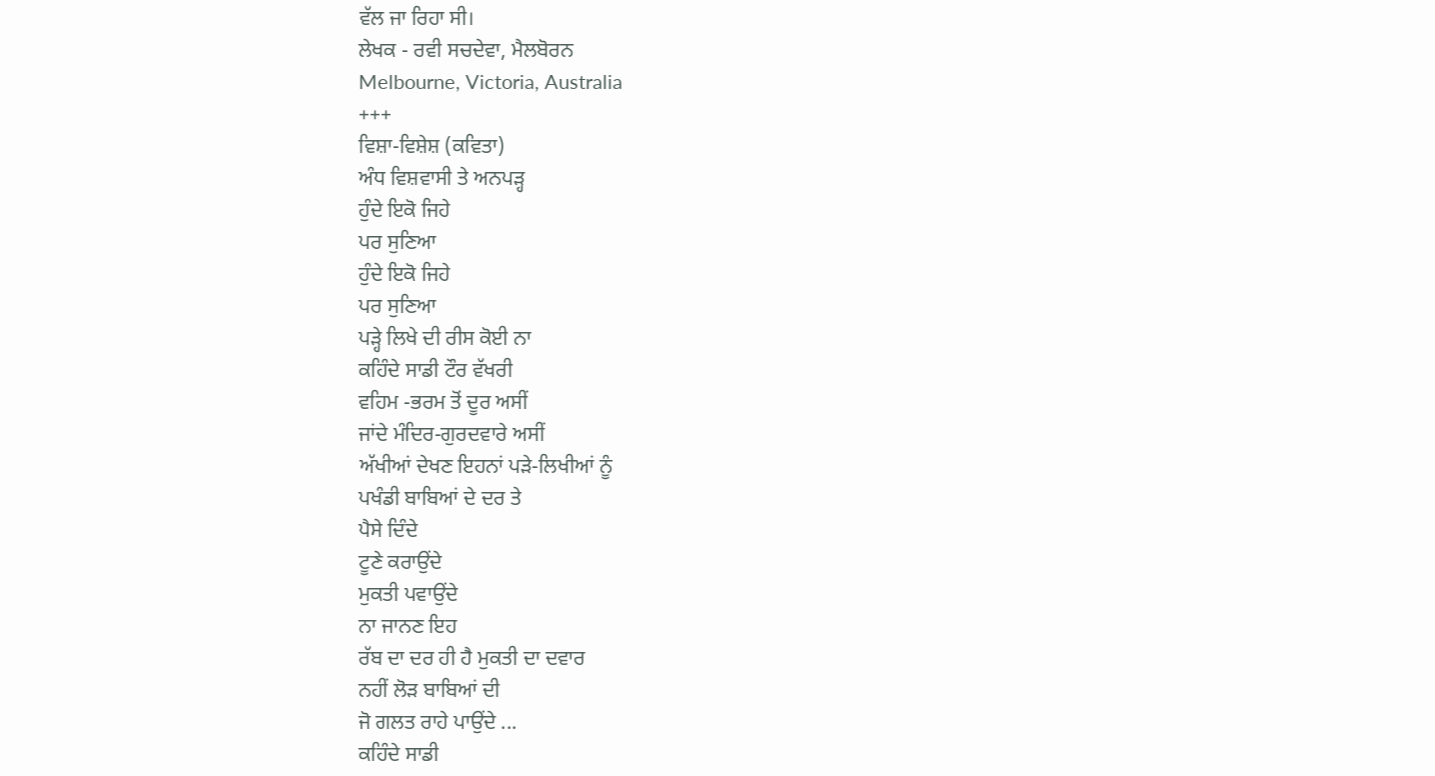ਵੱਲ ਜਾ ਰਿਹਾ ਸੀ।
ਲੇਖਕ - ਰਵੀ ਸਚਦੇਵਾ, ਮੈਲਬੋਰਨ
Melbourne, Victoria, Australia
+++
ਵਿਸ਼ਾ-ਵਿਸ਼ੇਸ਼ (ਕਵਿਤਾ)
ਅੰਧ ਵਿਸ਼ਵਾਸੀ ਤੇ ਅਨਪੜ੍ਹ
ਹੁੰਦੇ ਇਕੋ ਜਿਹੇ
ਪਰ ਸੁਣਿਆ
ਹੁੰਦੇ ਇਕੋ ਜਿਹੇ
ਪਰ ਸੁਣਿਆ
ਪੜ੍ਹੇ ਲਿਖੇ ਦੀ ਰੀਸ ਕੋਈ ਨਾ
ਕਹਿੰਦੇ ਸਾਡੀ ਟੌਰ ਵੱਖਰੀ
ਵਹਿਮ -ਭਰਮ ਤੋਂ ਦੂਰ ਅਸੀਂ
ਜਾਂਦੇ ਮੰਦਿਰ-ਗੁਰਦਵਾਰੇ ਅਸੀਂ
ਅੱਖੀਆਂ ਦੇਖਣ ਇਹਨਾਂ ਪੜੇ-ਲਿਖੀਆਂ ਨੂੰ
ਪਖੰਡੀ ਬਾਬਿਆਂ ਦੇ ਦਰ ਤੇ
ਪੈਸੇ ਦਿੰਦੇ
ਟੂਣੇ ਕਰਾਉਂਦੇ
ਮੁਕਤੀ ਪਵਾਉਂਦੇ
ਨਾ ਜਾਨਣ ਇਹ
ਰੱਬ ਦਾ ਦਰ ਹੀ ਹੈ ਮੁਕਤੀ ਦਾ ਦਵਾਰ
ਨਹੀਂ ਲੋੜ ਬਾਬਿਆਂ ਦੀ
ਜੋ ਗਲਤ ਰਾਹੇ ਪਾਉਂਦੇ ...
ਕਹਿੰਦੇ ਸਾਡੀ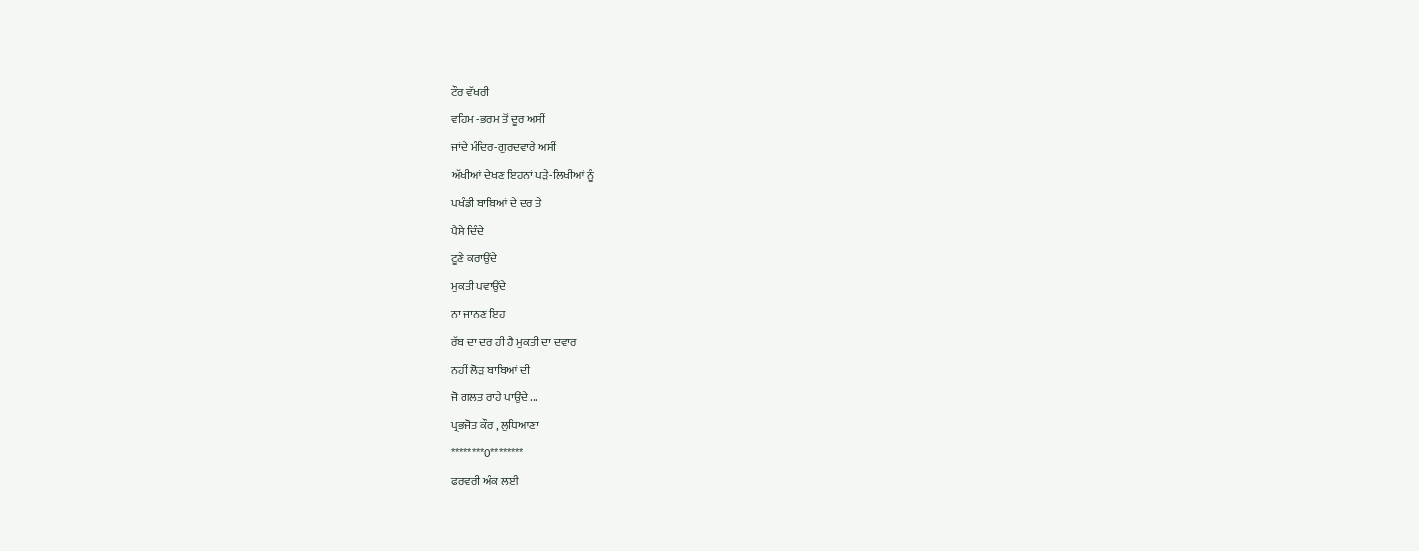ਟੌਰ ਵੱਖਰੀ
ਵਹਿਮ -ਭਰਮ ਤੋਂ ਦੂਰ ਅਸੀਂ
ਜਾਂਦੇ ਮੰਦਿਰ-ਗੁਰਦਵਾਰੇ ਅਸੀਂ
ਅੱਖੀਆਂ ਦੇਖਣ ਇਹਨਾਂ ਪੜੇ-ਲਿਖੀਆਂ ਨੂੰ
ਪਖੰਡੀ ਬਾਬਿਆਂ ਦੇ ਦਰ ਤੇ
ਪੈਸੇ ਦਿੰਦੇ
ਟੂਣੇ ਕਰਾਉਂਦੇ
ਮੁਕਤੀ ਪਵਾਉਂਦੇ
ਨਾ ਜਾਨਣ ਇਹ
ਰੱਬ ਦਾ ਦਰ ਹੀ ਹੈ ਮੁਕਤੀ ਦਾ ਦਵਾਰ
ਨਹੀਂ ਲੋੜ ਬਾਬਿਆਂ ਦੀ
ਜੋ ਗਲਤ ਰਾਹੇ ਪਾਉਂਦੇ ...
ਪ੍ਰਭਜੋਤ ਕੌਰ , ਲੁਧਿਆਣਾ
********0********
ਫਰਵਰੀ ਅੰਕ ਲਈ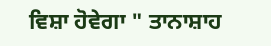ਵਿਸ਼ਾ ਹੋਵੇਗਾ " ਤਾਨਾਸ਼ਾਹ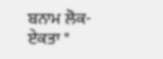ਬਨਾਮ ਲੋਕ-ਏਕਤਾ "